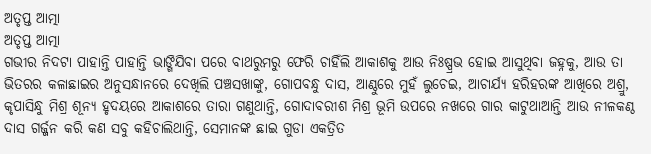ଅତୃପ୍ତ ଆତ୍ମା
ଅତୃପ୍ତ ଆତ୍ମା
ଗଭୀର ନିଦଟା ପାହାନ୍ତି ପାହାନ୍ତି ଭାଙ୍ଗିଯିବା ପରେ ବାଥରୁମରୁ ଫେରି ଚାହିଁଲି ଆକାଶକୁ ଆଉ ନିଃଷ୍ପ୍ରଭ ହୋଇ ଆସୁଥିବା ଜହ୍ନକୁ, ଆଉ ତା ଭିତରର କଳାଛାଇର ଅନୁସନ୍ଧାନରେ ଦେଖିଲି ପଞ୍ଚସଖାଙ୍କୁ, ଗୋପବନ୍ଧୁ ଦାସ, ଆଣ୍ଠୁରେ ମୁହଁ ଲୁଚେଇ, ଆଚାର୍ଯ୍ୟ ହରିହରଙ୍କ ଆଖିରେ ଅଶ୍ରୁ, କୃପାସିନ୍ଧୁ ମିଶ୍ର ଶୂନ୍ୟ ହୃଦୟରେ ଆକାଶରେ ତାରା ଗଣୁଥାନ୍ତି, ଗୋଦାବରୀଶ ମିଶ୍ର ଭୂମି ଉପରେ ନଖରେ ଗାର କାଟୁଥାଆନ୍ତି ଆଉ ନୀଳକଣ୍ଠ ଦାସ ଗର୍ଜ୍ଜନ କରି କଣ ସବୁ କହିଚାଲିଥାନ୍ତି, ସେମାନଙ୍କ ଛାଇ ଗୁଡା ଏକତ୍ରିତ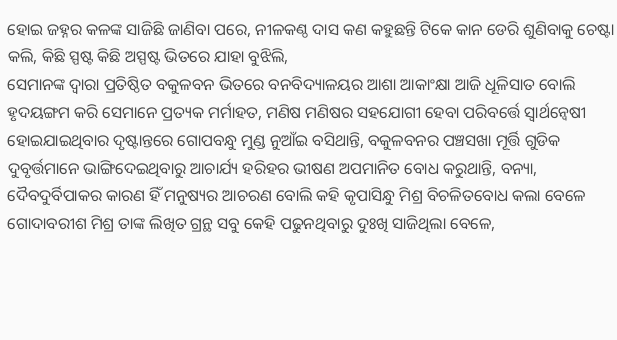ହୋଇ ଜହ୍ନର କଳଙ୍କ ସାଜିଛି ଜାଣିବା ପରେ, ନୀଳକଣ୍ଠ ଦାସ କଣ କହୁଛନ୍ତି ଟିକେ କାନ ଡେରି ଶୁଣିବାକୁ ଚେଷ୍ଟା କଲି, କିଛି ସ୍ପଷ୍ଟ କିଛି ଅସ୍ପଷ୍ଟ ଭିତରେ ଯାହା ବୁଝିଲି,
ସେମାନଙ୍କ ଦ୍ୱାରା ପ୍ରତିଷ୍ଠିତ ବକୁଳବନ ଭିତରେ ବନବିଦ୍ୟାଳୟର ଆଶା ଆକାଂକ୍ଷା ଆଜି ଧୂଳିସାତ ବୋଲି ହୃଦୟଙ୍ଗମ କରି ସେମାନେ ପ୍ରତ୍ୟକ ମର୍ମାହତ, ମଣିଷ ମଣିଷର ସହଯୋଗୀ ହେବା ପରିବର୍ତ୍ତେ ସ୍ୱାର୍ଥନ୍ୱେଷୀ ହୋଇଯାଇଥିବାର ଦୃଷ୍ଟାନ୍ତରେ ଗୋପବନ୍ଧୁ ମୁଣ୍ଡ ନୁଆଁଇ ବସିଥାନ୍ତି, ବକୁଳବନର ପଞ୍ଚସଖା ମୂର୍ତ୍ତି ଗୁଡିକ ଦୁବୃର୍ତ୍ତମାନେ ଭାଙ୍ଗିଦେଇଥିବାରୁ ଆଚାର୍ଯ୍ୟ ହରିହର ଭୀଷଣ ଅପମାନିତ ବୋଧ କରୁଥାନ୍ତି, ବନ୍ୟା, ଦୈବଦୁର୍ବିପାକର କାରଣ ହିଁ ମନୁଷ୍ୟର ଆଚରଣ ବୋଲି କହି କୃପାସିନ୍ଧୁ ମିଶ୍ର ବିଚଳିତବୋଧ କଲା ବେଳେ ଗୋଦାବରୀଶ ମିଶ୍ର ତାଙ୍କ ଲିଖିତ ଗ୍ରନ୍ଥ ସବୁ କେହି ପଢୁନଥିବାରୁ ଦୁଃଖି ସାଜିଥିଲା ବେଳେ,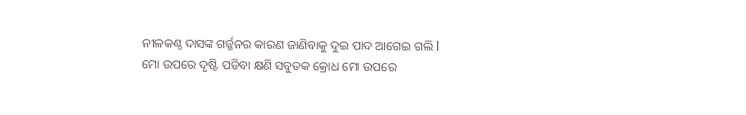ନୀଳକଣ୍ଠ ଦାସଙ୍କ ଗର୍ଜ୍ଜନର କାରଣ ଜାଣିବାକୁ ଦୁଇ ପାଦ ଆଗେଇ ଗଲି l
ମୋ ଉପରେ ଦୃଷ୍ଟି ପଡିବା କ୍ଷଣି ସବୁତକ କ୍ରୋଧ ମୋ ଉପରେ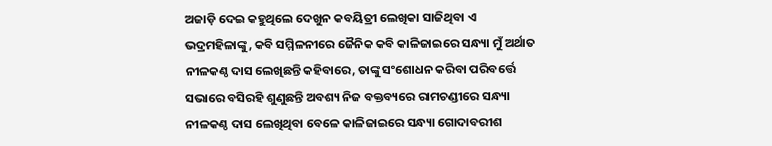ଅଜାଡ଼ି ଦେଇ କହୁଥିଲେ ଦେଖୁନ କବୟିତ୍ରୀ ଲେଖିକା ସାଜିଥିବା ଏ ଭଦ୍ରମହିଳାଙ୍କୁ, କବି ସମ୍ମିଳନୀରେ ଜୈନିକ କବି କାଳିଜାଇରେ ସନ୍ଧ୍ୟା ମୁଁ ଅର୍ଥାତ ନୀଳକଣ୍ଠ ଦାସ ଲେଖିଛନ୍ତି କହିବାରେ, ତାଙ୍କୁ ସଂଶୋଧନ କରିବା ପରିବର୍ତ୍ତେ ସଭାରେ ବସିରହି ଶୁଣୁଛନ୍ତି ଅବଶ୍ୟ ନିଜ ବକ୍ତବ୍ୟରେ ରାମଚଣ୍ଡୀରେ ସନ୍ଧ୍ୟା ନୀଳକଣ୍ଠ ଦାସ ଲେଖିଥିବା ବେଳେ କାଳିଜାଇରେ ସନ୍ଧ୍ୟା ଗୋଦାବରୀଶ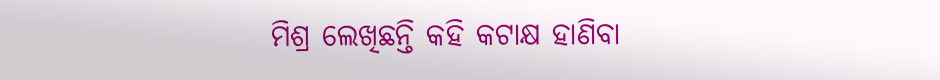ମିଶ୍ର ଲେଖିଛନ୍ତି କହି କଟାକ୍ଷ ହାଣିବା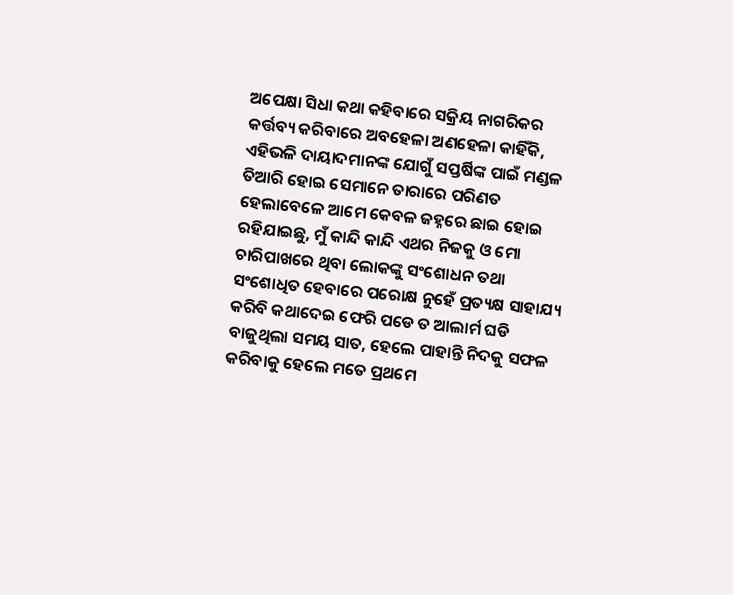ଅପେକ୍ଷା ସିଧା କଥା କହିବାରେ ସକ୍ରିୟ ନାଗରିକର କର୍ତ୍ତବ୍ୟ କରିବାରେ ଅବହେଳା ଅଣହେଳା କାହିଁକି, ଏହିଭଳି ଦାୟାଦମାନଙ୍କ ଯୋଗୁଁ ସପ୍ତର୍ଷିଙ୍କ ପାଇଁ ମଣ୍ଡଳ ତିଆରି ହୋଇ ସେମାନେ ତାରାରେ ପରିଣତ ହେଲାବେଳେ ଆମେ କେବଳ ଜହ୍ନରେ ଛାଇ ହୋଇ ରହିଯାଇଛୁ, ମୁଁ କାନ୍ଦି କାନ୍ଦି ଏଥର ନିଜକୁ ଓ ମୋ ଚାରିପାଖରେ ଥିବା ଲୋକଙ୍କୁ ସଂଶୋଧନ ତଥା ସଂଶୋଧିତ ହେବାରେ ପରୋକ୍ଷ ନୁହେଁ ପ୍ରତ୍ୟକ୍ଷ ସାହାଯ୍ୟ କରିବି କଥାଦେଇ ଫେରି ପଡେ ତ ଆଲାର୍ମ ଘଡି ବାଜୁଥିଲା ସମୟ ସାତ, ହେଲେ ପାହାନ୍ତି ନିଦକୁ ସଫଳ କରିବାକୁ ହେଲେ ମତେ ପ୍ରଥମେ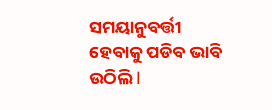ସମୟାନୁବର୍ତ୍ତୀ ହେବାକୁ ପଡିବ ଭାବି ଉଠିଲି l